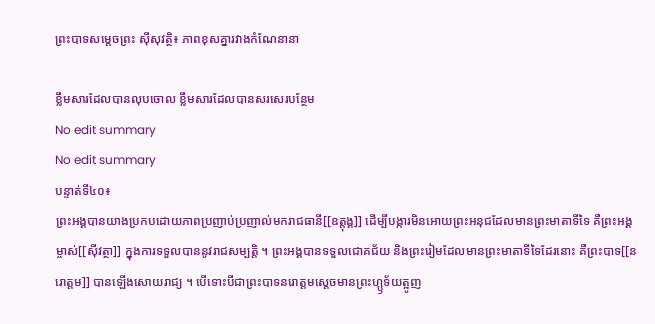ព្រះបាទសម្តេចព្រះ ស៊ីសុវត្ថិ៖ ភាពខុសគ្នារវាងកំណែនានា

ខ្លឹមសារដែលបានលុបចោល ខ្លឹមសារដែលបានសរសេរបន្ថែម
No edit summary
No edit summary
បន្ទាត់ទី៤០៖
ព្រះអង្គបានយាងប្រកបដោយភាពប្រញាប់ប្រញាល់មករាជធានី[[ឧត្តុង្គ]] ដើម្បីបង្ការមិនអោយព្រះអនុជដែលមានព្រះមាតាទីទៃ គឺព្រះអង្គម្ចាស់[[ស៊ីវត្ថា]] ក្នុងការទទួលបាននូវរាជសម្បត្តិ ។ ព្រះអង្គបានទទួលជោគជ័យ និងព្រះរៀមដែលមានព្រះមាតាទីទៃដែរនោះ គឺព្រះបាទ[[នរោត្តម]] បានឡើងសោយរាជ្យ ។ បើទោះបីជាព្រះបាទនរោត្តមស្តេចមានព្រះហ្ឫទ័យត្អូញ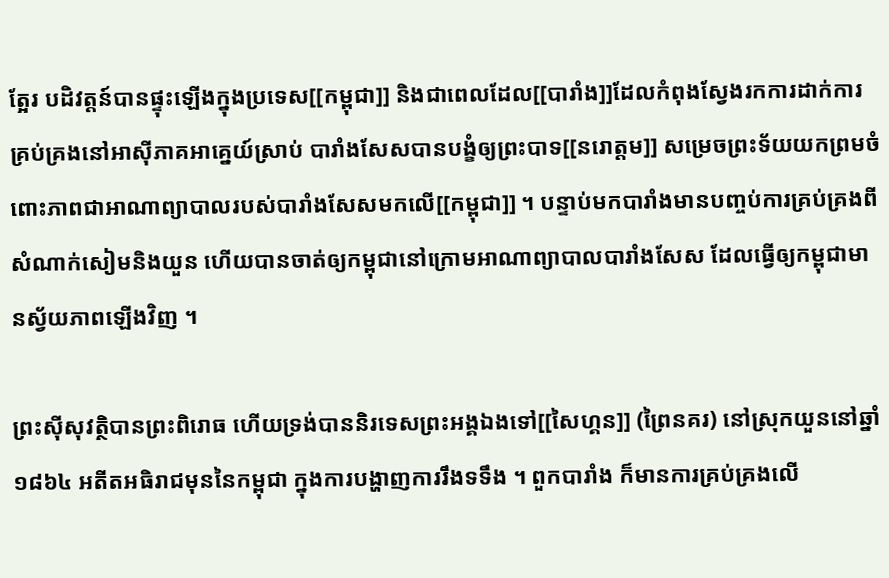ត្អែរ បដិវត្តន៍បានផ្ទុះឡើងក្នុងប្រទេស[[កម្ពុជា]] និងជាពេលដែល[[បារាំង]]ដែលកំពុងស្វែងរកការដាក់ការគ្រប់គ្រងនៅអាស៊ីភាគអាគ្នេយ៍ស្រាប់ បារាំងសែសបានបង្ខំឲ្យព្រះបាទ[[នរោត្តម]] សម្រេចព្រះទ័យយកព្រមចំពោះភាពជាអាណាព្យាបាលរបស់បារាំងសែសមកលើ[[កម្ពុជា]] ។ បន្ទាប់មកបារាំងមានបញ្ចប់ការគ្រប់គ្រងពីសំណាក់សៀមនិងយួន ហើយបានចាត់ឲ្យកម្ពុជានៅក្រោមអាណាព្យាបាលបារាំងសែស ដែលធ្វើឲ្យកម្ពុជាមានស្វ័យភាពឡើងវិញ ។

ព្រះស៊ីសុវត្ថិបានព្រះពិរោធ ហើយទ្រង់បាននិរទេសព្រះអង្គឯងទៅ[[សៃហ្គន]] (ព្រៃនគរ) នៅស្រុកយួននៅឆ្នាំ ១៨៦៤ អតីតអធិរាជមុននៃកម្ពុជា ក្នុងការបង្ហាញការរឹងទទឹង ។ ពួកបារាំង ក៏មានការគ្រប់គ្រងលើ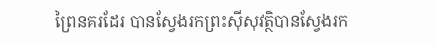ព្រៃនគរដែរ បានស្វែងរកព្រះស៊ីសុវត្ថិបានស្វែងរក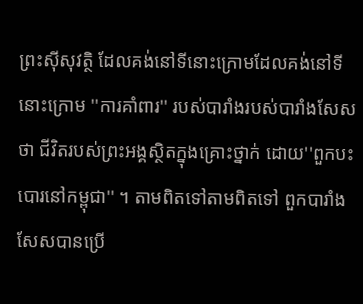ព្រះស៊ីសុវត្ថិ ដែលគង់នៅទីនោះក្រោមដែលគង់នៅទីនោះក្រោម ''ការគាំពារ'' របស់បារាំងរបស់បារាំងសែស ថា ជីវិតរបស់ព្រះអង្គស្ថិតក្នុងគ្រោះថ្នាក់ ដោយ''ពួកបះបោរនៅកម្ពុជា'' ។ តាមពិតទៅតាមពិតទៅ ពួកបារាំងសែសបានប្រើ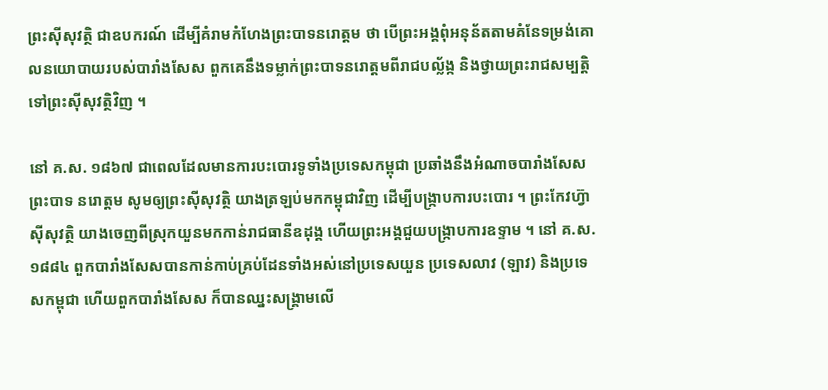ព្រះស៊ីសុវត្ថិ ជាឧបករណ៍ ដើម្បីគំរាមកំហែងព្រះបាទនរោត្តម ថា បើព្រះអង្គពុំអនុន័តតាមគំនែទម្រង់គោលនយោបាយរបស់បារាំងសែស ពួកគេនឹងទម្លាក់ព្រះបាទនរោត្តមពីរាជបល្ល័ង្ក និងថ្វាយព្រះរាជសម្បត្តិទៅព្រះស៊ីសុវត្ថិវិញ ។

នៅ គ.ស. ១៨៦៧ ជាពេលដែលមានការបះបោរទូទាំងប្រទេសកម្ពុជា ប្រឆាំងនឹងអំណាចបារាំងសែស ព្រះបាទ នរោត្តម សូមឲ្យព្រះស៊ីសុវត្ថិ យាងត្រឡប់មកកម្ពុជាវិញ ដើម្បីបង្ក្រាបការបះបោរ ។ ព្រះកែវហ្វ៊ា ស៊ីសុវត្ថិ យាងចេញពីស្រុកយួនមកកាន់រាជធានីឧដុង្គ ហើយព្រះអង្គជួយបង្ក្រាបការឧទ្ទាម ។ នៅ គ.ស. ១៨៨៤ ពួកបារាំងសែសបានកាន់កាប់គ្រប់ដែនទាំងអស់នៅប្រទេសយួន ប្រទេសលាវ (ឡាវ) និងប្រទេសកម្ពុជា ហើយពួកបារាំងសែស ក៏បានឈ្នះសង្គ្រាមលើ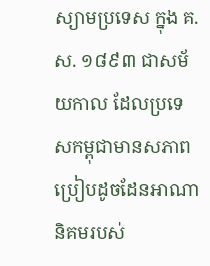ស្យាមប្រទេស ក្នុង គ.ស. ១៨៩៣ ជាសម័យកាល ដែលប្រទេសកម្ពុជាមានសភាពប្រៀបដូចដែនអាណានិគមរបស់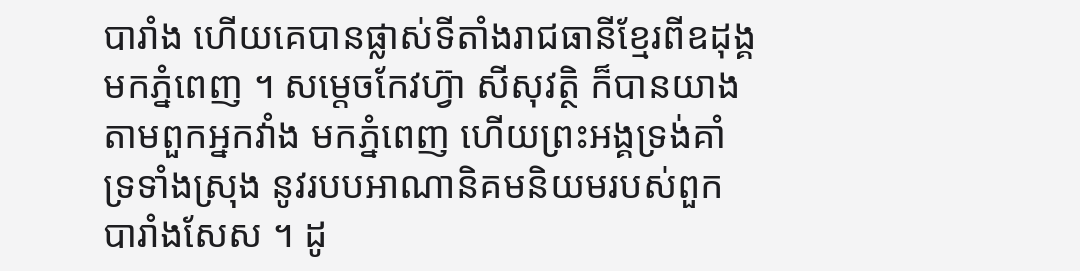បារាំង ហើយគេបានផ្លាស់ទីតាំងរាជធានីខ្មែរពីឧដុង្គមកភ្នំពេញ ។ សម្តេចកែវហ្វ៊ា សីសុវត្ថិ ក៏បានយាងតាមពួកអ្នកវាំង មកភ្នំពេញ ហើយព្រះអង្គទ្រង់គាំទ្រទាំងស្រុង នូវរបបអាណានិគមនិយមរបស់ពួកបារាំងសែស ។ ដូ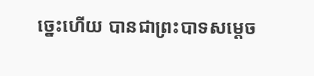ច្នេះហើយ បានជាព្រះបាទសម្តេច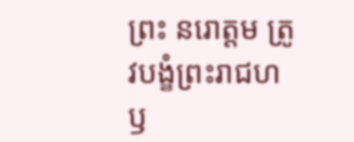ព្រះ នរោត្តម ត្រូវបង្ខំព្រះរាជហឫ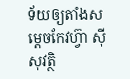ទ័យឲ្យតាំងសម្តេចកែវហ្វ៊ា ស៊ីសុវត្ថិ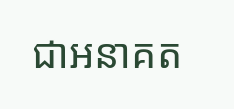ជាអនាគត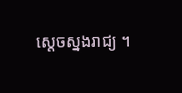ស្តេចស្នងរាជ្យ ។